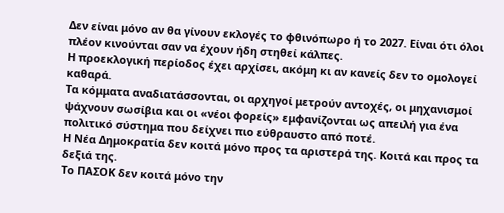Δεν είναι μόνο αν θα γίνουν εκλογές το φθινόπωρο ή το 2027. Είναι ότι όλοι πλέον κινούνται σαν να έχουν ήδη στηθεί κάλπες.
Η προεκλογική περίοδος έχει αρχίσει, ακόμη κι αν κανείς δεν το ομολογεί καθαρά.
Τα κόμματα αναδιατάσσονται, οι αρχηγοί μετρούν αντοχές, οι μηχανισμοί ψάχνουν σωσίβια και οι «νέοι φορείς» εμφανίζονται ως απειλή για ένα πολιτικό σύστημα που δείχνει πιο εύθραυστο από ποτέ.
Η Νέα Δημοκρατία δεν κοιτά μόνο προς τα αριστερά της. Κοιτά και προς τα δεξιά της.
Το ΠΑΣΟΚ δεν κοιτά μόνο την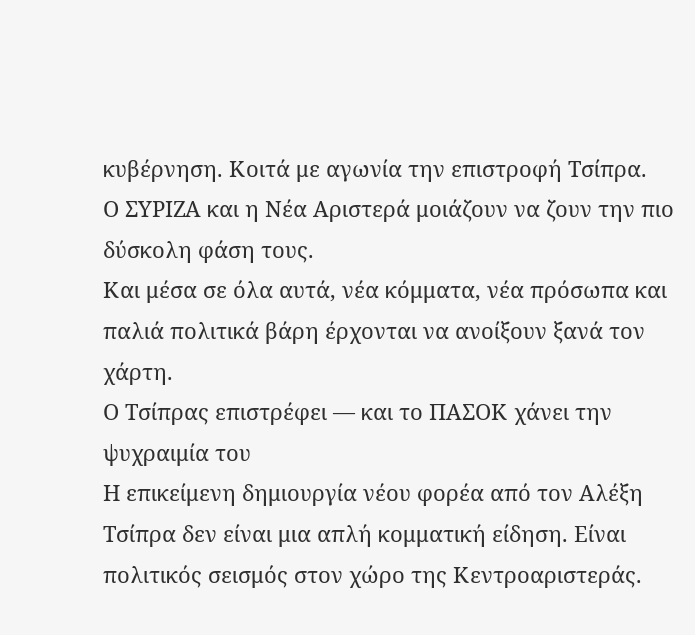κυβέρνηση. Κοιτά με αγωνία την επιστροφή Τσίπρα.
Ο ΣΥΡΙΖΑ και η Νέα Αριστερά μοιάζουν να ζουν την πιο δύσκολη φάση τους.
Και μέσα σε όλα αυτά, νέα κόμματα, νέα πρόσωπα και παλιά πολιτικά βάρη έρχονται να ανοίξουν ξανά τον χάρτη.
Ο Τσίπρας επιστρέφει — και το ΠΑΣΟΚ χάνει την ψυχραιμία του
Η επικείμενη δημιουργία νέου φορέα από τον Αλέξη Τσίπρα δεν είναι μια απλή κομματική είδηση. Είναι πολιτικός σεισμός στον χώρο της Κεντροαριστεράς.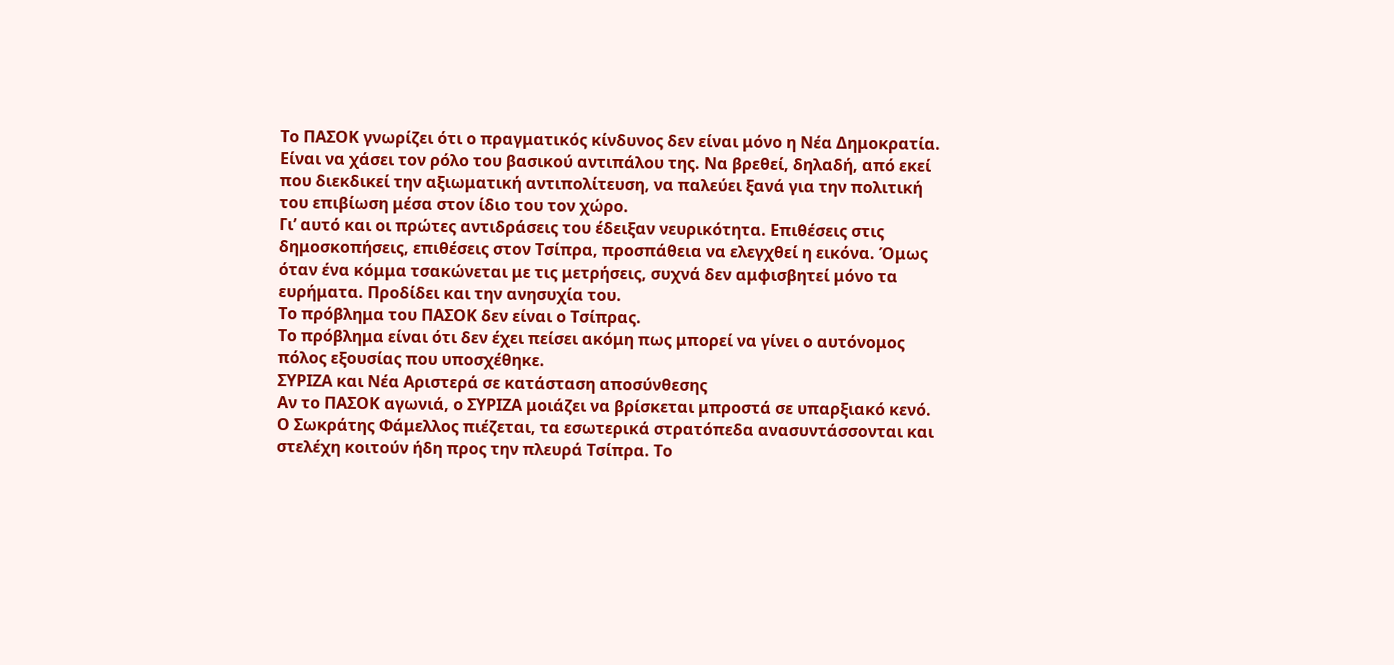Το ΠΑΣΟΚ γνωρίζει ότι ο πραγματικός κίνδυνος δεν είναι μόνο η Νέα Δημοκρατία. Είναι να χάσει τον ρόλο του βασικού αντιπάλου της. Να βρεθεί, δηλαδή, από εκεί που διεκδικεί την αξιωματική αντιπολίτευση, να παλεύει ξανά για την πολιτική του επιβίωση μέσα στον ίδιο του τον χώρο.
Γι’ αυτό και οι πρώτες αντιδράσεις του έδειξαν νευρικότητα. Επιθέσεις στις δημοσκοπήσεις, επιθέσεις στον Τσίπρα, προσπάθεια να ελεγχθεί η εικόνα. Όμως όταν ένα κόμμα τσακώνεται με τις μετρήσεις, συχνά δεν αμφισβητεί μόνο τα ευρήματα. Προδίδει και την ανησυχία του.
Το πρόβλημα του ΠΑΣΟΚ δεν είναι ο Τσίπρας.
Το πρόβλημα είναι ότι δεν έχει πείσει ακόμη πως μπορεί να γίνει ο αυτόνομος πόλος εξουσίας που υποσχέθηκε.
ΣΥΡΙΖΑ και Νέα Αριστερά σε κατάσταση αποσύνθεσης
Αν το ΠΑΣΟΚ αγωνιά, ο ΣΥΡΙΖΑ μοιάζει να βρίσκεται μπροστά σε υπαρξιακό κενό.
Ο Σωκράτης Φάμελλος πιέζεται, τα εσωτερικά στρατόπεδα ανασυντάσσονται και στελέχη κοιτούν ήδη προς την πλευρά Τσίπρα. Το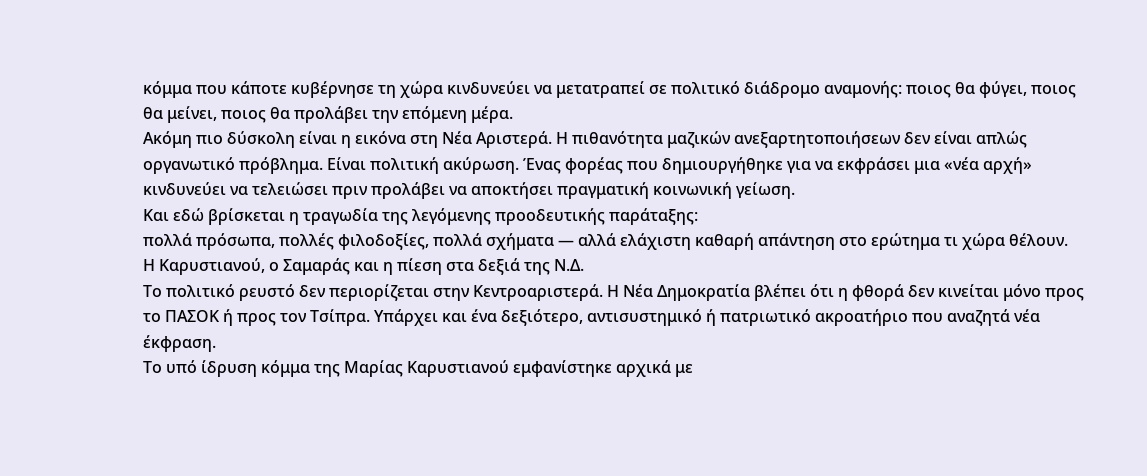κόμμα που κάποτε κυβέρνησε τη χώρα κινδυνεύει να μετατραπεί σε πολιτικό διάδρομο αναμονής: ποιος θα φύγει, ποιος θα μείνει, ποιος θα προλάβει την επόμενη μέρα.
Ακόμη πιο δύσκολη είναι η εικόνα στη Νέα Αριστερά. Η πιθανότητα μαζικών ανεξαρτητοποιήσεων δεν είναι απλώς οργανωτικό πρόβλημα. Είναι πολιτική ακύρωση. Ένας φορέας που δημιουργήθηκε για να εκφράσει μια «νέα αρχή» κινδυνεύει να τελειώσει πριν προλάβει να αποκτήσει πραγματική κοινωνική γείωση.
Και εδώ βρίσκεται η τραγωδία της λεγόμενης προοδευτικής παράταξης:
πολλά πρόσωπα, πολλές φιλοδοξίες, πολλά σχήματα — αλλά ελάχιστη καθαρή απάντηση στο ερώτημα τι χώρα θέλουν.
Η Καρυστιανού, ο Σαμαράς και η πίεση στα δεξιά της Ν.Δ.
Το πολιτικό ρευστό δεν περιορίζεται στην Κεντροαριστερά. Η Νέα Δημοκρατία βλέπει ότι η φθορά δεν κινείται μόνο προς το ΠΑΣΟΚ ή προς τον Τσίπρα. Υπάρχει και ένα δεξιότερο, αντισυστημικό ή πατριωτικό ακροατήριο που αναζητά νέα έκφραση.
Το υπό ίδρυση κόμμα της Μαρίας Καρυστιανού εμφανίστηκε αρχικά με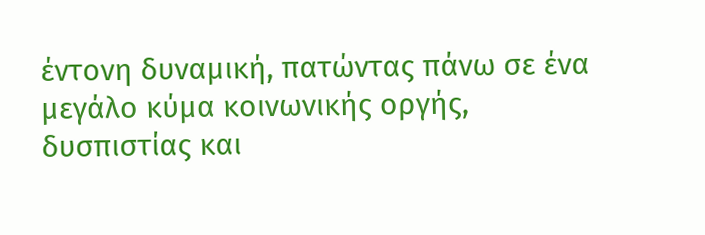έντονη δυναμική, πατώντας πάνω σε ένα μεγάλο κύμα κοινωνικής οργής, δυσπιστίας και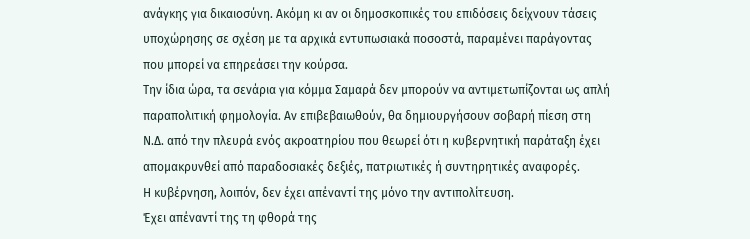ανάγκης για δικαιοσύνη. Ακόμη κι αν οι δημοσκοπικές του επιδόσεις δείχνουν τάσεις υποχώρησης σε σχέση με τα αρχικά εντυπωσιακά ποσοστά, παραμένει παράγοντας που μπορεί να επηρεάσει την κούρσα.
Την ίδια ώρα, τα σενάρια για κόμμα Σαμαρά δεν μπορούν να αντιμετωπίζονται ως απλή παραπολιτική φημολογία. Αν επιβεβαιωθούν, θα δημιουργήσουν σοβαρή πίεση στη Ν.Δ. από την πλευρά ενός ακροατηρίου που θεωρεί ότι η κυβερνητική παράταξη έχει απομακρυνθεί από παραδοσιακές δεξιές, πατριωτικές ή συντηρητικές αναφορές.
Η κυβέρνηση, λοιπόν, δεν έχει απέναντί της μόνο την αντιπολίτευση.
Έχει απέναντί της τη φθορά της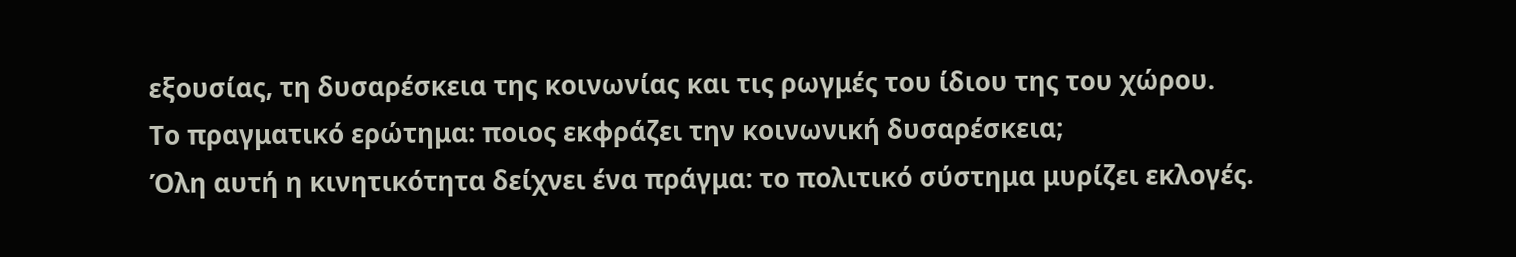εξουσίας, τη δυσαρέσκεια της κοινωνίας και τις ρωγμές του ίδιου της του χώρου.
Το πραγματικό ερώτημα: ποιος εκφράζει την κοινωνική δυσαρέσκεια;
Όλη αυτή η κινητικότητα δείχνει ένα πράγμα: το πολιτικό σύστημα μυρίζει εκλογές.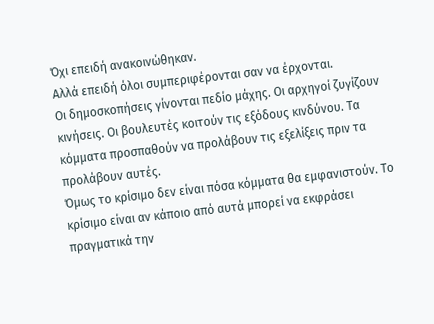Όχι επειδή ανακοινώθηκαν.
Αλλά επειδή όλοι συμπεριφέρονται σαν να έρχονται.
Οι δημοσκοπήσεις γίνονται πεδίο μάχης. Οι αρχηγοί ζυγίζουν κινήσεις. Οι βουλευτές κοιτούν τις εξόδους κινδύνου. Τα κόμματα προσπαθούν να προλάβουν τις εξελίξεις πριν τα προλάβουν αυτές.
Όμως το κρίσιμο δεν είναι πόσα κόμματα θα εμφανιστούν. Το κρίσιμο είναι αν κάποιο από αυτά μπορεί να εκφράσει πραγματικά την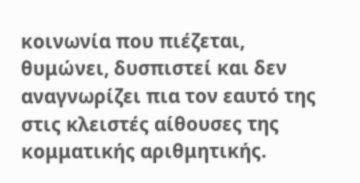κοινωνία που πιέζεται, θυμώνει, δυσπιστεί και δεν αναγνωρίζει πια τον εαυτό της στις κλειστές αίθουσες της κομματικής αριθμητικής.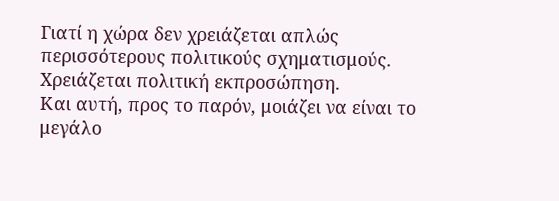Γιατί η χώρα δεν χρειάζεται απλώς περισσότερους πολιτικούς σχηματισμούς.
Χρειάζεται πολιτική εκπροσώπηση.
Και αυτή, προς το παρόν, μοιάζει να είναι το μεγάλο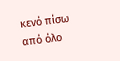κενό πίσω από όλο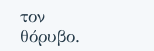τον θόρυβο.